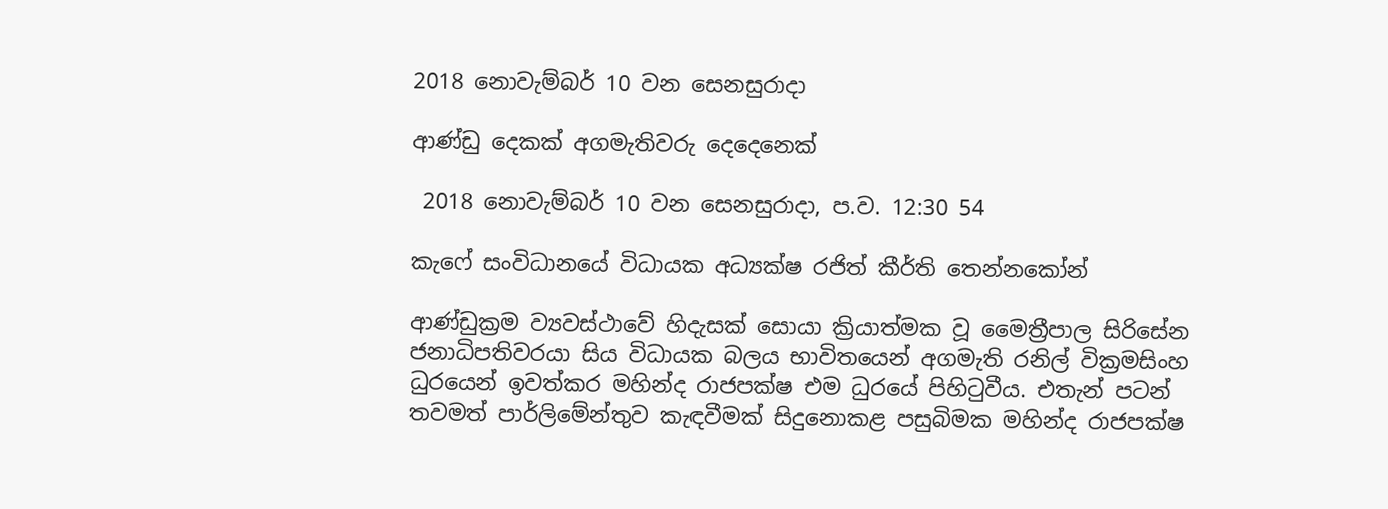2018 නොවැම්බර් 10 වන සෙනසුරාදා

ආණ්ඩු දෙකක් අගමැතිවරු දෙදෙනෙක්

 2018 නොවැම්බර් 10 වන සෙනසුරාදා, ප.ව. 12:30 54

කැෆේ සංවිධානයේ විධායක අධ්‍යක්ෂ රජිත් කීර්ති තෙන්නකෝන්

ආණ්ඩුක්‍රම ව්‍යවස්ථාවේ හිදැසක් සොයා ක්‍රියාත්මක වූ මෛත්‍රීපාල සිරිසේන ජනාධිපතිවරයා සිය විධායක බලය භාවිතයෙන් අගමැති රනිල් වික්‍රමසිංහ ධුරයෙන් ඉවත්කර මහින්ද රාජපක්ෂ එම ධුරයේ පිහිටුවීය. එතැන් පටන් තවමත් පාර්ලිමේන්තුව කැඳවීමක් සිදුනොකළ පසුබිමක මහින්ද රාජපක්ෂ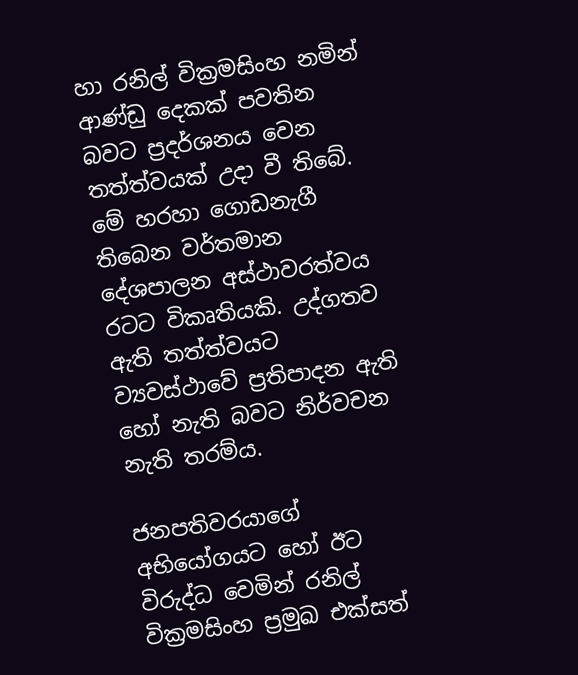හා රනිල් වික්‍රමසිංහ නමින් ආණ්ඩු දෙකක් පවතින බවට ප්‍රදර්ශනය වෙන තත්ත්වයක් උදා වී තිබේ. මේ හරහා ගොඩනැගී තිබෙන වර්තමාන දේශපාලන අස්ථාවරත්වය රටට විකෘතියකි. උද්ගතව ඇති තත්ත්වයට ව්‍යවස්ථාවේ ප්‍රතිපාදන ඇති හෝ නැති බවට නිර්වචන නැති තරම්ය.

ජනපතිවරයාගේ අභියෝගයට හෝ ඊට විරුද්ධ වෙමින් රනිල් වික්‍රමසිංහ ප්‍රමුඛ එක්සත්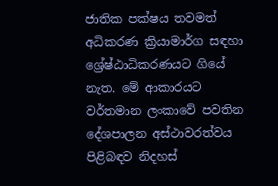ජාතික පක්ෂය තවමත් අධිකරණ ක්‍රියාමාර්ග සඳහා ශ්‍රේෂ්ඨාධිකරණයට ගියේ නැත. මේ ආකාරයට වර්තමාන ලංකාවේ පවතින දේශපාලන අස්ථාවරත්වය පිළිබඳව නිදහස්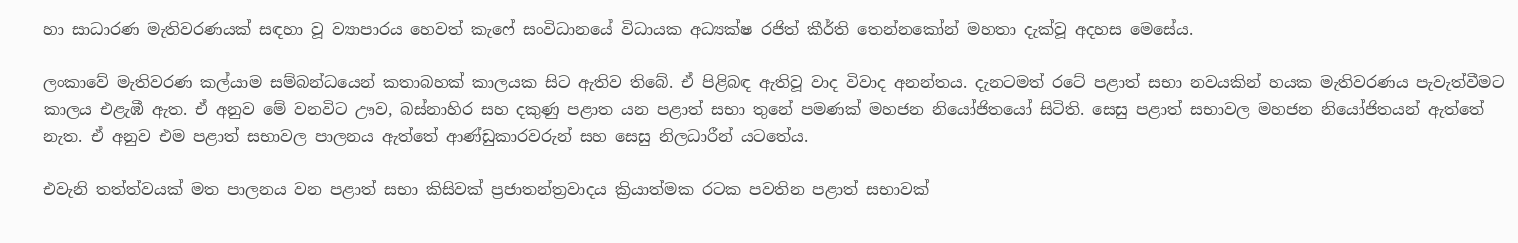හා සාධාරණ මැතිවරණයක් සඳහා වූ ව්‍යාපාරය හෙවත් කැෆේ සංවිධානයේ විධායක අධ්‍යක්ෂ රජිත් කීර්ති තෙන්නකෝන් මහතා දැක්වූ අදහස මෙසේය.

ලංකාවේ මැතිවරණ කල්යාම සම්බන්ධයෙන් කතාබහක් කාලයක සිට ඇතිව තිබේ. ඒ පිළිබඳ ඇතිවූ වාද විවාද අනන්තය. දැනටමත් රටේ පළාත් සභා නවයකින් හයක මැතිවරණය පැවැත්වීමට කාලය එළැඹී ඇත. ඒ අනුව මේ වනවිට ඌව, බස්නාහිර සහ දකුණු පළාත යන පළාත් සභා තුනේ පමණක් මහජන නියෝජිතයෝ සිටිති. සෙසු පළාත් සභාවල මහජන නියෝජිතයන් ඇත්තේ නැත. ඒ අනුව එම පළාත් සභාවල පාලනය ඇත්තේ ආණ්ඩුකාරවරුන් සහ සෙසු නිලධාරීන් යටතේය.

එවැනි තත්ත්වයක් මත පාලනය වන පළාත් සභා කිසිවක් ප්‍රජාතන්ත්‍රවාදය ක්‍රියාත්මක රටක පවතින පළාත් සභාවක්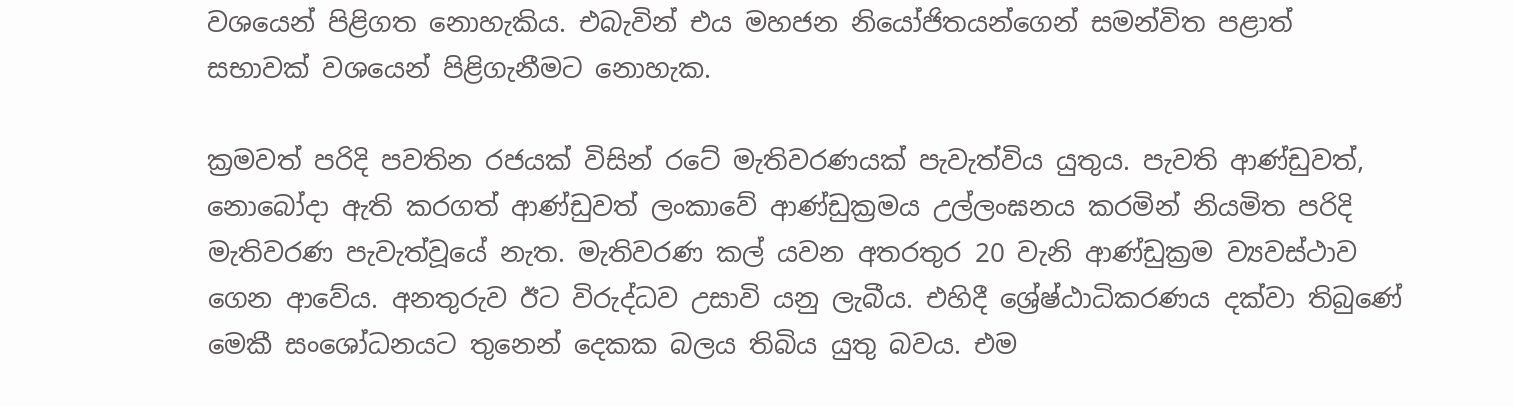වශයෙන් පිළිගත නොහැකිය. එබැවින් එය මහජන නියෝජිතයන්ගෙන් සමන්විත පළාත් සභාවක් වශයෙන් පිළිගැනීමට නොහැක.

ක්‍රමවත් පරිදි පවතින රජයක් විසින් රටේ මැතිවරණයක් පැවැත්විය යුතුය. පැවති ආණ්ඩුවත්, නොබෝදා ඇති කරගත් ආණ්ඩුවත් ලංකාවේ ආණ්ඩුක්‍රමය උල්ලංඝනය කරමින් නියමිත පරිදි මැතිවරණ පැවැත්වූයේ නැත. මැතිවරණ කල් යවන අතරතුර 20 වැනි ආණ්ඩුක්‍රම ව්‍යවස්ථාව ගෙන ආවේය. අනතුරුව ඊට විරුද්ධව උසාවි යනු ලැබීය. එහිදී ශ්‍රේෂ්ඨාධිකරණය දක්වා තිබුණේ මෙකී සංශෝධනයට තුනෙන් දෙකක බලය තිබිය යුතු බවය. එම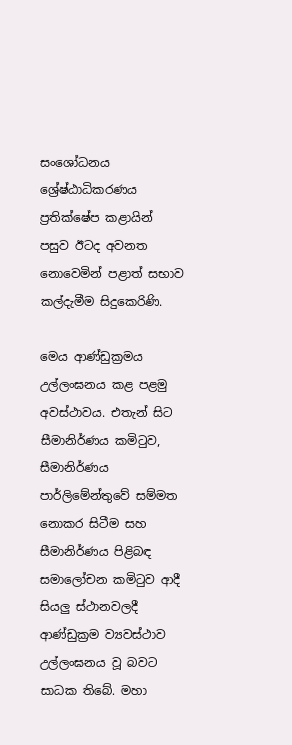සංශෝධනය ශ්‍රේෂ්ඨාධිකරණය ප්‍රතික්ෂේප කළායින් පසුව ඊටද අවනත නොවෙමින් පළාත් සභාව කල්දැමීම සිදුකෙරිණි.

මෙය ආණ්ඩුක්‍රමය උල්ලංඝනය කළ පළමු අවස්ථාවය. එතැන් සිට සීමානිර්ණය කමිටුව, සීමානිර්ණය පාර්ලිමේන්තුවේ සම්මත නොකර සිටීම සහ සීමානිර්ණය පිළිබඳ සමාලෝචන කමිටුව ආදී සියලු ස්ථානවලදී ආණ්ඩුක්‍රම ව්‍යවස්ථාව උල්ලංඝනය වූ බවට සාධක තිබේ. මහා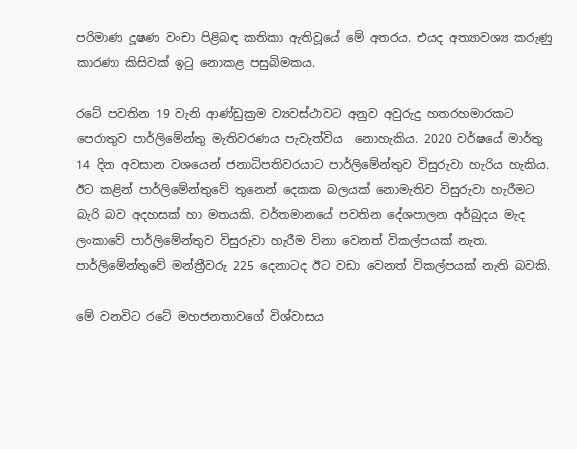පරිමාණ දූෂණ වංචා පිළිබඳ කතිකා ඇතිවූයේ මේ අතරය. එයද අත්‍යාවශ්‍ය කරුණු කාරණා කිසිවක් ඉටු නොකළ පසුබිමකය.

රටේ පවතින 19 වැනි ආණ්ඩුක්‍රම ව්‍යවස්ථාවට අනුව අවුරුදු හතරහමාරකට පෙරාතුව පාර්ලිමේන්තු මැතිවරණය පැවැත්විය  නොහැකිය. 2020 වර්ෂයේ මාර්තු 14 දින අවසාන වශයෙන් ජනාධිපතිවරයාට පාර්ලිමේන්තුව විසුරුවා හැරිය හැකිය. ඊට කළින් පාර්ලිමේන්තුවේ තුනෙන් දෙකක බලයක් නොමැතිව විසුරුවා හැරීමට බැරි බව අදහසක් හා මතයකි. වර්තමානයේ පවතින දේශපාලන අර්බුදය මැද ලංකාවේ පාර්ලිමේන්තුව විසුරුවා හැරීම විනා වෙනත් විකල්පයක් නැත. පාර්ලිමේන්තුවේ මන්ත්‍රීවරු 225 දෙනාටද ඊට වඩා වෙනත් විකල්පයක් නැති බවකි.

මේ වනවිට රටේ මහජනතාවගේ විශ්වාසය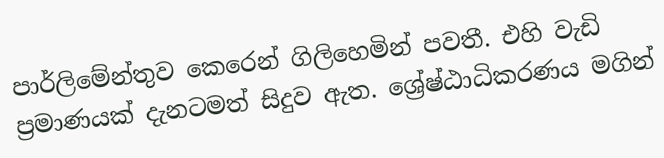පාර්ලිමේන්තුව කෙරෙන් ගිලිහෙමින් පවතී. එහි වැඩි ප්‍රමාණයක් දැනටමත් සිදුව ඇත. ශ්‍රේෂ්ඨාධිකරණය මගින්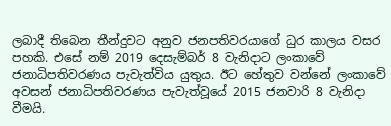ලබාදී තිබෙන තීන්දුවට අනුව ජනපතිවරයාගේ ධුර කාලය වසර පහකි. එසේ නම් 2019 දෙසැම්බර් 8 වැනිදාට ලංකාවේ ජනාධිපතිවරණය පැවැත්විය යුතුය. ඊට හේතුව වන්නේ ලංකාවේ අවසන් ජනාධිපතිවරණය පැවැත්වූයේ 2015 ජනවාරි 8 වැනිදා වීමයි.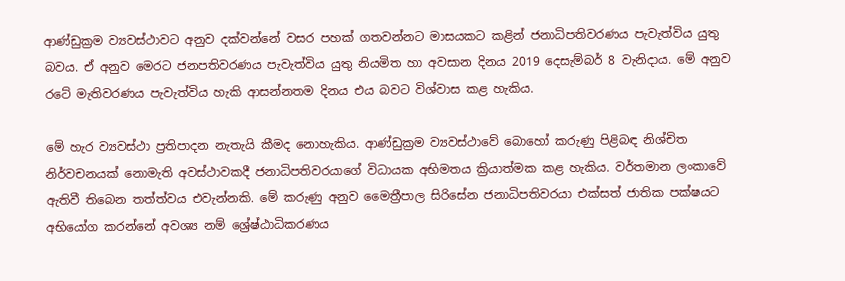ආණ්ඩුක්‍රම ව්‍යවස්ථාවට අනුව දක්වන්නේ වසර පහක් ගතවන්නට මාසයකට කළින් ජනාධිපතිවරණය පැවැත්විය යුතු බවය. ඒ අනුව මෙරට ජනපතිවරණය පැවැත්විය යුතු නියමිත හා අවසාන දිනය 2019 දෙසැම්බර් 8 වැනිදාය. මේ අනුව රටේ මැතිවරණය පැවැත්විය හැකි ආසන්නතම දිනය එය බවට විශ්වාස කළ හැකිය.

මේ හැර ව්‍යවස්ථා ප්‍රතිපාදන නැතැයි කීමද නොහැකිය. ආණ්ඩුක්‍රම ව්‍යවස්ථාවේ බොහෝ කරුණු පිළිබඳ නිශ්චිත නිර්වචනයක් නොමැති අවස්ථාවකදී ජනාධිපතිවරයාගේ විධායක අභිමතය ක්‍රියාත්මක කළ හැකිය. වර්තමාන ලංකාවේ ඇතිවී තිබෙන තත්ත්වය එවැන්නකි. මේ කරුණු අනුව මෛත්‍රීපාල සිරිසේන ජනාධිපතිවරයා එක්සත් ජාතික පක්ෂයට අභියෝග කරන්නේ අවශ්‍ය නම් ශ්‍රේෂ්ඨාධිකරණය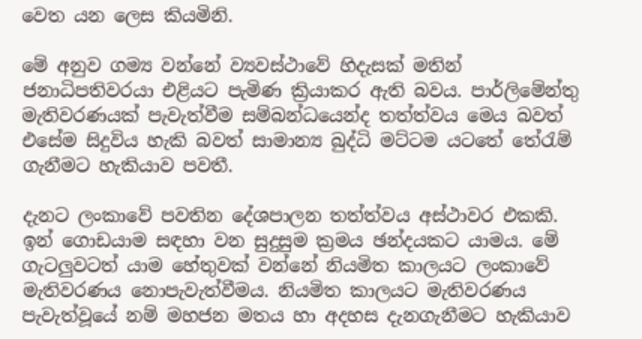වෙත යන ලෙස කියමිනි.

මේ අනුව ගම්‍ය වන්නේ ව්‍යවස්ථාවේ හිදැසක් මතින් ජනාධිපතිවරයා එළියට පැමිණ ක්‍රියාකර ඇති බවය. පාර්ලිමේන්තු මැතිවරණයක් පැවැත්වීම සම්බන්ධයෙන්ද තත්ත්වය මෙය බවත් එසේම සිදුවිය හැකි බවත් සාමාන්‍ය බුද්ධි මට්ටම යටතේ තේරැම් ගැනීමට හැකියාව පවතී.

දැනට ලංකාවේ පවතින දේශපාලන තත්ත්වය අස්ථාවර එකකි. ඉන් ගොඩයාම සඳහා වන සුදුසුම ක්‍රමය ඡන්දයකට යාමය. මේ ගැටලුවටත් යාම හේතුවක් වන්නේ නියමිත කාලයට ලංකාවේ මැතිවරණය නොපැවැත්වීමය. නියමිත කාලයට මැතිවරණය පැවැත්වූයේ නම් මහජන මතය හා අදහස දැනගැනීමට හැකියාව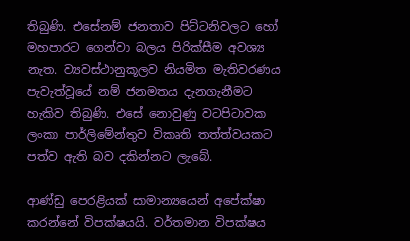තිබුණි. එසේනම් ජනතාව පිට්ටනිවලට හෝ මහපාරට ගෙන්වා බලය පිරික්සීම අවශ්‍ය නැත. ව්‍යවස්ථානුකූලව නියමිත මැතිවරණය පැවැත්වූයේ නම් ජනමතය දැනගැනීමට හැකිව තිබුණි. එසේ නොවුණු වටපිටාවක ලංකා පාර්ලිමේන්තුව විකෘති තත්ත්වයකට පත්ව ඇති බව දකින්නට ලැබේ.

ආණ්ඩු පෙරළියක් සාමාන්‍යයෙන් අපේක්ෂා කරන්නේ විපක්ෂයයි. වර්තමාන විපක්ෂය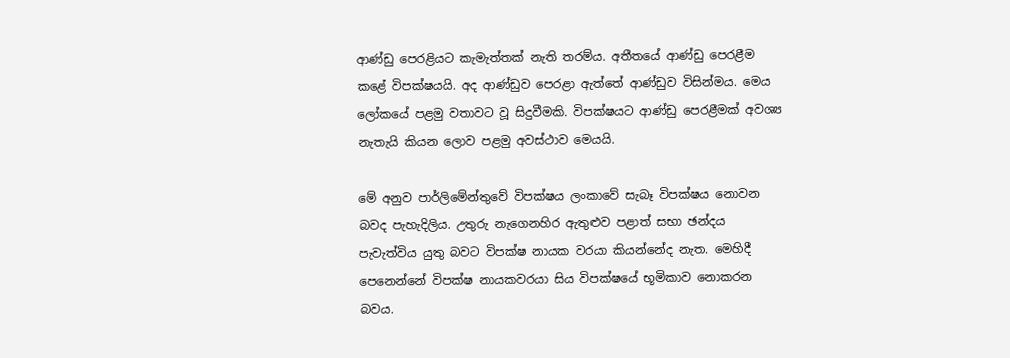ආණ්ඩු පෙරළියට කැමැත්තක් නැති තරම්ය. අතීතයේ ආණ්ඩු පෙරළීම කළේ විපක්ෂයයි. අද ආණ්ඩුව පෙරළා ඇත්තේ ආණ්ඩුව විසින්මය. මෙය ලෝකයේ පළමු වතාවට වූ සිදුවීමකි. විපක්ෂයට ආණ්ඩු පෙරළීමක් අවශ්‍ය නැතැයි කියන ලොව පළමු අවස්ථාව මෙයයි.

මේ අනුව පාර්ලිමේන්තුවේ විපක්ෂය ලංකාවේ සැබෑ විපක්ෂය නොවන බවද පැහැදිලිය. උතුරු නැගෙනහිර ඇතුළුව පළාත් සභා ඡන්දය පැවැත්විය යුතු බවට විපක්ෂ නායක වරයා කියන්නේද නැත. මෙහිදී පෙනෙන්නේ විපක්ෂ නායකවරයා සිය විපක්ෂයේ භූමිකාව නොකරන බවය.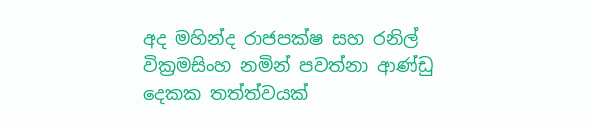අද මහින්ද රාජපක්ෂ සහ රනිල් වික්‍රමසිංහ නමින් පවත්නා ආණ්ඩු දෙකක තත්ත්වයක්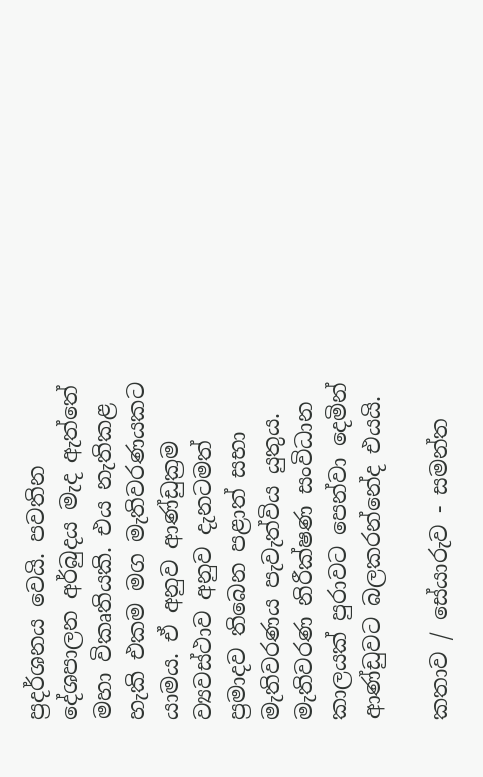ප්‍රදර්ශනය වෙයි. පවතින දේශපාලන අර්බුදය මැද ඇත්තේ මහා විකෘතියකි. එය නැතිකළ හැකි එකම මග මැතිවරණයකට යාමය. ඒ අනුව ආණ්ඩුක්‍රම ව්‍යවස්ථාව අනුව දැනටමත් ප්‍රමාදව තිබෙන පළාත් සභා මැතිවරණය පැවැත්විය යුතුය. මැතිවරණ නිරීක්ෂණ සංවිධාන කාලයක් පුරාවට පෙන්වා දෙමින් ආණ්ඩුවට බලකරන්නේද එයයි.

කතාව / සේයාරුව - සමන්ත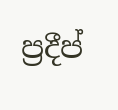ප්‍රදීප්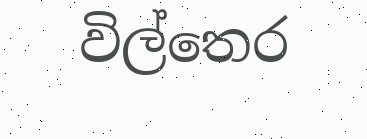විල්තෙර